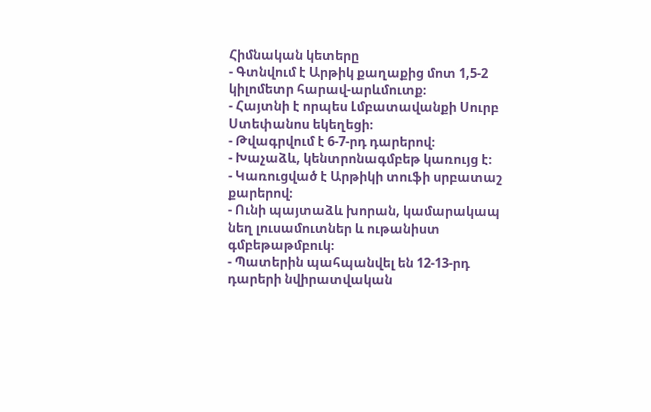Հիմնական կետերը
- Գտնվում է Արթիկ քաղաքից մոտ 1,5-2 կիլոմետր հարավ-արևմուտք։
- Հայտնի է որպես Լմբատավանքի Սուրբ Ստեփանոս եկեղեցի։
- Թվագրվում է 6-7-րդ դարերով։
- Խաչաձև, կենտրոնագմբեթ կառույց է։
- Կառուցված է Արթիկի տուֆի սրբատաշ քարերով։
- Ունի պայտաձև խորան, կամարակապ նեղ լուսամուտներ և ութանիստ գմբեթաթմբուկ։
- Պատերին պահպանվել են 12-13-րդ դարերի նվիրատվական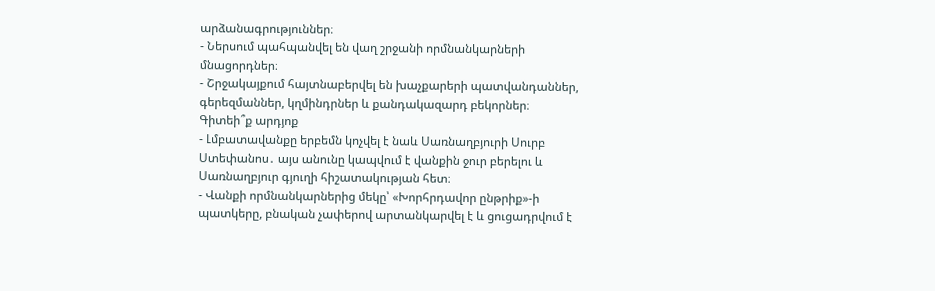արձանագրություններ։
- Ներսում պահպանվել են վաղ շրջանի որմնանկարների մնացորդներ։
- Շրջակայքում հայտնաբերվել են խաչքարերի պատվանդաններ, գերեզմաններ, կղմինդրներ և քանդակազարդ բեկորներ։
Գիտեի՞ք արդյոք
- Լմբատավանքը երբեմն կոչվել է նաև Սառնաղբյուրի Սուրբ Ստեփանոս․ այս անունը կապվում է վանքին ջուր բերելու և Սառնաղբյուր գյուղի հիշատակության հետ։
- Վանքի որմնանկարներից մեկը՝ «Խորհրդավոր ընթրիք»-ի պատկերը, բնական չափերով արտանկարվել է և ցուցադրվում է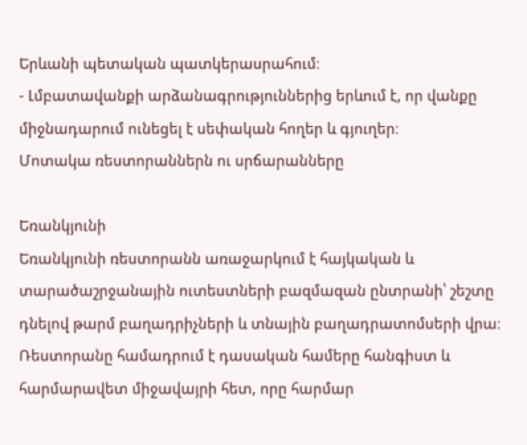Երևանի պետական պատկերասրահում։
- Լմբատավանքի արձանագրություններից երևում է, որ վանքը միջնադարում ունեցել է սեփական հողեր և գյուղեր։
Մոտակա ռեստորաններն ու սրճարանները

Եռանկյունի
Եռանկյունի ռեստորանն առաջարկում է հայկական և տարածաշրջանային ուտեստների բազմազան ընտրանի՝ շեշտը դնելով թարմ բաղադրիչների և տնային բաղադրատոմսերի վրա։ Ռեստորանը համադրում է դասական համերը հանգիստ և հարմարավետ միջավայրի հետ, որը հարմար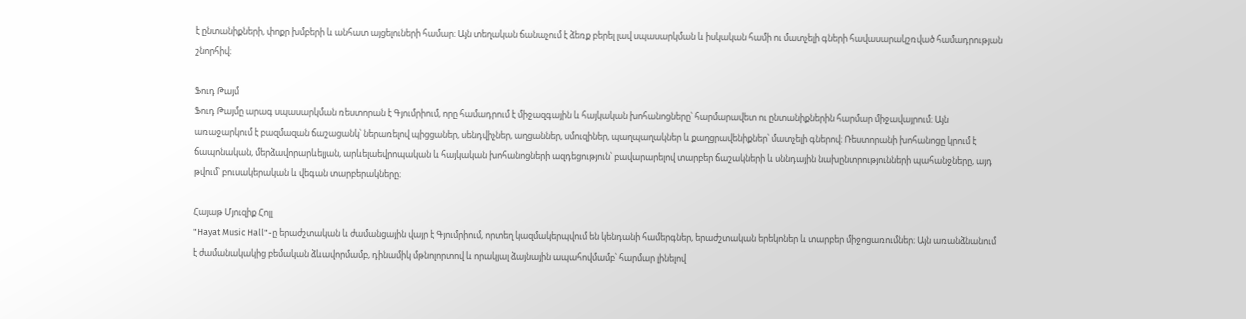է ընտանիքների, փոքր խմբերի և անհատ այցելուների համար։ Այն տեղական ճանաչում է ձեռք բերել լավ սպասարկման և իսկական համի ու մատչելի գների հավասարակշռված համադրության շնորհիվ։

Ֆուդ Թայմ
Ֆուդ Թայմը արագ սպասարկման ռեստորան է Գյումրիում, որը համադրում է միջազգային և հայկական խոհանոցները՝ հարմարավետ ու ընտանիքներին հարմար միջավայրում։ Այն առաջարկում է բազմազան ճաշացանկ՝ ներառելով պիցցաներ, սենդվիչներ, աղցաններ, սմուզիներ, պաղպաղակներ և քաղցրավենիքներ՝ մատչելի գներով։ Ռեստորանի խոհանոցը կրում է ճապոնական, մերձավորարևելյան, արևելաեվրոպական և հայկական խոհանոցների ազդեցություն՝ բավարարելով տարբեր ճաշակների և սննդային նախընտրությունների պահանջները, այդ թվում՝ բուսակերական և վեգան տարբերակները։

Հայաթ Մյուզիք Հոլլ
"Hayat Music Hall"-ը երաժշտական և ժամանցային վայր է Գյումրիում, որտեղ կազմակերպվում են կենդանի համերգներ, երաժշտական երեկոներ և տարբեր միջոցառումներ։ Այն առանձնանում է ժամանակակից բեմական ձևավորմամբ, դինամիկ մթնոլորտով և որակյալ ձայնային ապահովմամբ՝ հարմար լինելով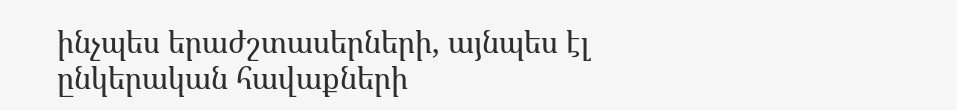ինչպես երաժշտասերների, այնպես էլ ընկերական հավաքների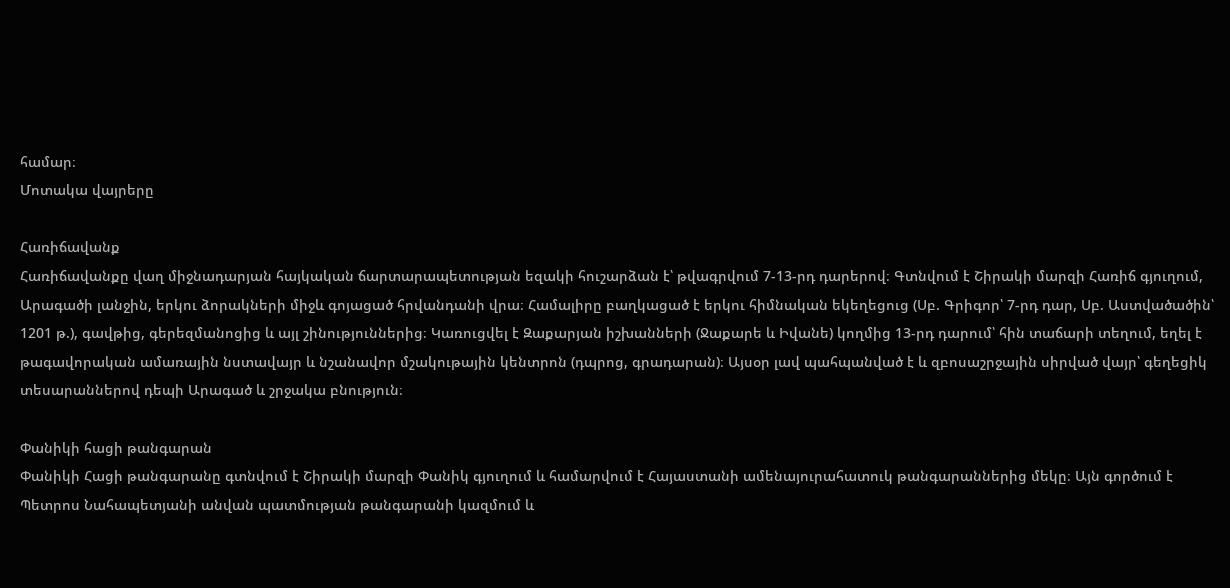համար։
Մոտակա վայրերը

Հառիճավանք
Հառիճավանքը վաղ միջնադարյան հայկական ճարտարապետության եզակի հուշարձան է՝ թվագրվում 7-13-րդ դարերով։ Գտնվում է Շիրակի մարզի Հառիճ գյուղում, Արագածի լանջին, երկու ձորակների միջև գոյացած հրվանդանի վրա։ Համալիրը բաղկացած է երկու հիմնական եկեղեցուց (Սբ. Գրիգոր՝ 7-րդ դար, Սբ. Աստվածածին՝ 1201 թ.), գավթից, գերեզմանոցից և այլ շինություններից։ Կառուցվել է Զաքարյան իշխանների (Ջաքարե և Իվանե) կողմից 13-րդ դարում՝ հին տաճարի տեղում, եղել է թագավորական ամառային նստավայր և նշանավոր մշակութային կենտրոն (դպրոց, գրադարան)։ Այսօր լավ պահպանված է և զբոսաշրջային սիրված վայր՝ գեղեցիկ տեսարաններով դեպի Արագած և շրջակա բնություն։

Փանիկի հացի թանգարան
Փանիկի Հացի թանգարանը գտնվում է Շիրակի մարզի Փանիկ գյուղում և համարվում է Հայաստանի ամենայուրահատուկ թանգարաններից մեկը։ Այն գործում է Պետրոս Նահապետյանի անվան պատմության թանգարանի կազմում և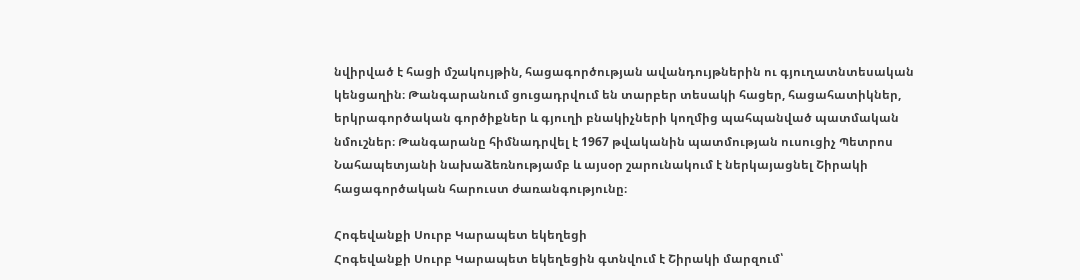նվիրված է հացի մշակույթին, հացագործության ավանդույթներին ու գյուղատնտեսական կենցաղին։ Թանգարանում ցուցադրվում են տարբեր տեսակի հացեր, հացահատիկներ, երկրագործական գործիքներ և գյուղի բնակիչների կողմից պահպանված պատմական նմուշներ։ Թանգարանը հիմնադրվել է 1967 թվականին պատմության ուսուցիչ Պետրոս Նահապետյանի նախաձեռնությամբ և այսօր շարունակում է ներկայացնել Շիրակի հացագործական հարուստ ժառանգությունը։

Հոգեվանքի Սուրբ Կարապետ եկեղեցի
Հոգեվանքի Սուրբ Կարապետ եկեղեցին գտնվում է Շիրակի մարզում՝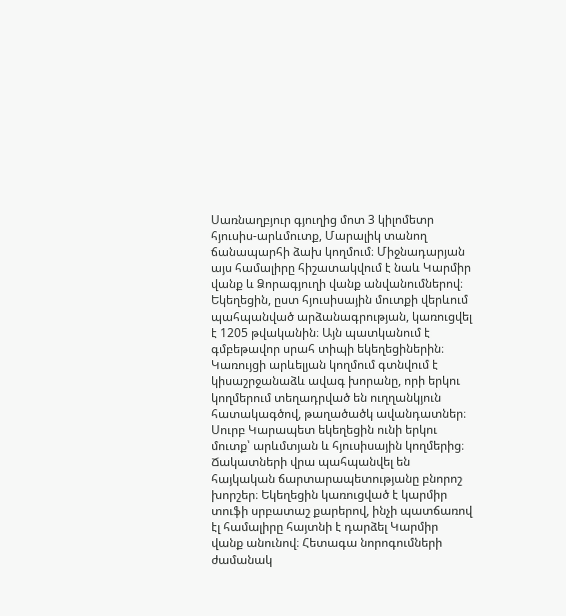Սառնաղբյուր գյուղից մոտ 3 կիլոմետր հյուսիս-արևմուտք, Մարալիկ տանող ճանապարհի ձախ կողմում։ Միջնադարյան այս համալիրը հիշատակվում է նաև Կարմիր վանք և Ձորագյուղի վանք անվանումներով։ Եկեղեցին, ըստ հյուսիսային մուտքի վերևում պահպանված արձանագրության, կառուցվել է 1205 թվականին։ Այն պատկանում է գմբեթավոր սրահ տիպի եկեղեցիներին։ Կառույցի արևելյան կողմում գտնվում է կիսաշրջանաձև ավագ խորանը, որի երկու կողմերում տեղադրված են ուղղանկյուն հատակագծով, թաղածածկ ավանդատներ։ Սուրբ Կարապետ եկեղեցին ունի երկու մուտք՝ արևմտյան և հյուսիսային կողմերից։ Ճակատների վրա պահպանվել են հայկական ճարտարապետությանը բնորոշ խորշեր։ Եկեղեցին կառուցված է կարմիր տուֆի սրբատաշ քարերով, ինչի պատճառով էլ համալիրը հայտնի է դարձել Կարմիր վանք անունով։ Հետագա նորոգումների ժամանակ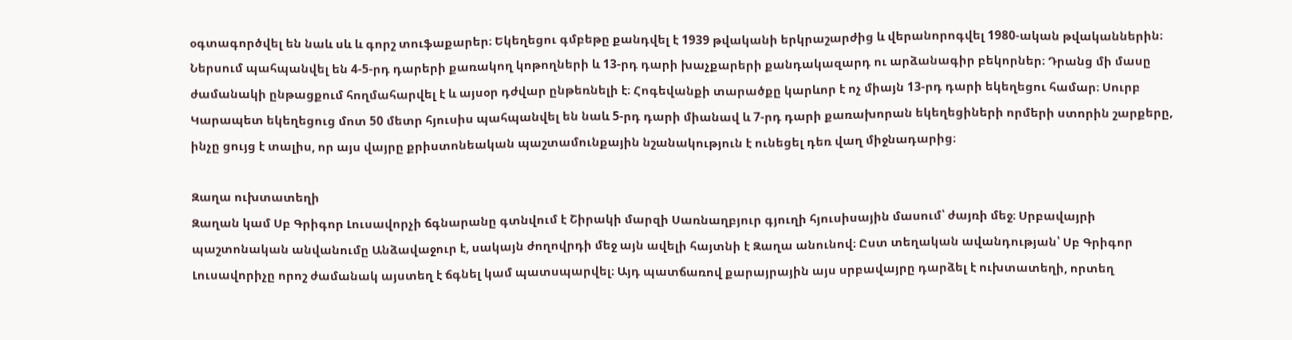օգտագործվել են նաև սև և գորշ տուֆաքարեր։ Եկեղեցու գմբեթը քանդվել է 1939 թվականի երկրաշարժից և վերանորոգվել 1980-ական թվականներին։ Ներսում պահպանվել են 4-5-րդ դարերի քառակող կոթողների և 13-րդ դարի խաչքարերի քանդակազարդ ու արձանագիր բեկորներ։ Դրանց մի մասը ժամանակի ընթացքում հողմահարվել է և այսօր դժվար ընթեռնելի է։ Հոգեվանքի տարածքը կարևոր է ոչ միայն 13-րդ դարի եկեղեցու համար։ Սուրբ Կարապետ եկեղեցուց մոտ 50 մետր հյուսիս պահպանվել են նաև 5-րդ դարի միանավ և 7-րդ դարի քառախորան եկեղեցիների որմերի ստորին շարքերը, ինչը ցույց է տալիս, որ այս վայրը քրիստոնեական պաշտամունքային նշանակություն է ունեցել դեռ վաղ միջնադարից։

Զաղա ուխտատեղի
Զաղան կամ Սբ Գրիգոր Լուսավորչի ճգնարանը գտնվում է Շիրակի մարզի Սառնաղբյուր գյուղի հյուսիսային մասում՝ ժայռի մեջ։ Սրբավայրի պաշտոնական անվանումը Անձավաջուր է, սակայն ժողովրդի մեջ այն ավելի հայտնի է Զաղա անունով։ Ըստ տեղական ավանդության՝ Սբ Գրիգոր Լուսավորիչը որոշ ժամանակ այստեղ է ճգնել կամ պատսպարվել։ Այդ պատճառով քարայրային այս սրբավայրը դարձել է ուխտատեղի, որտեղ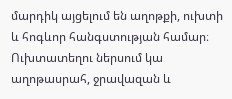մարդիկ այցելում են աղոթքի, ուխտի և հոգևոր հանգստության համար։ Ուխտատեղու ներսում կա աղոթասրահ, ջրավազան և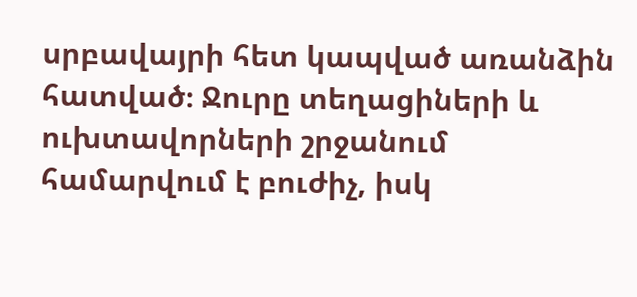սրբավայրի հետ կապված առանձին հատված։ Ջուրը տեղացիների և ուխտավորների շրջանում համարվում է բուժիչ, իսկ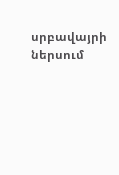սրբավայրի ներսում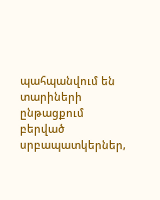պահպանվում են տարիների ընթացքում բերված սրբապատկերներ,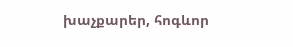խաչքարեր, հոգևոր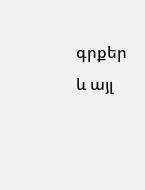գրքեր և այլ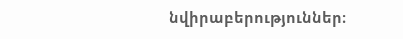նվիրաբերություններ։